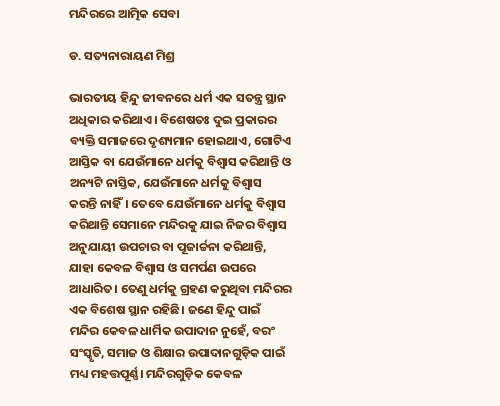ମନ୍ଦିରରେ ଆତ୍ମିକ ସେବା

ଡ. ସତ୍ୟନାରାୟଣ ମିଶ୍ର

ଭାରତୀୟ ହିନ୍ଦୁ ଜୀବନରେ ଧର୍ମ ଏକ ସତନ୍ତ୍ର ସ୍ଥାନ ଅଧିକାର କରିଥାଏ। ବିଶେଷତଃ ଦୁଇ ପ୍ରକାରର ବ୍ୟକ୍ତି ସମାଜରେ ଦୃଶ୍ୟମାନ ହୋଇଥାଏ, ଗୋଟିଏ ଆସ୍ତିକ ବା ଯେଉଁମାନେ ଧର୍ମକୁ ବିଶ୍ୱାସ କରିଥାନ୍ତି ଓ ଅନ୍ୟଟି ନାସ୍ତିକ, ଯେଉଁମାନେ ଧର୍ମକୁ ବିଶ୍ୱାସ କରନ୍ତି ନାହିଁ। ତେବେ ଯେଉଁମାନେ ଧର୍ମକୁ ବିଶ୍ୱାସ କରିଥାନ୍ତି ସେମାନେ ମନ୍ଦିରକୁ ଯାଇ ନିଜର ବିଶ୍ୱାସ ଅନୁଯାୟୀ ଉପଚାର ବା ପୂଜାର୍ଚ୍ଚନା କରିଥାନ୍ତି, ଯାହା କେବଳ ବିଶ୍ୱାସ ଓ ସମର୍ପଣ ଉପରେ ଆଧାରିତ। ତେଣୁ ଧର୍ମକୁ ଗ୍ରହଣ କରୁଥିବା ମନ୍ଦିରର ଏକ ବିଶେଷ ସ୍ଥାନ ରହିଛି। ଜଣେ ହିନ୍ଦୁ ପାଇଁ ମନ୍ଦିର କେବଳ ଧାର୍ମିକ ଉପାଦାନ ନୁହେଁ, ବରଂ ସଂସ୍କୃତି, ସମାଜ ଓ ଶିକ୍ଷାର ଉପାଦାନଗୁଡ଼ିକ ପାଇଁ ମଧ୍ୟ ମହତ୍ତପୂର୍ଣ୍ଣ। ମନ୍ଦିରଗୁଡ଼ିକ କେବଳ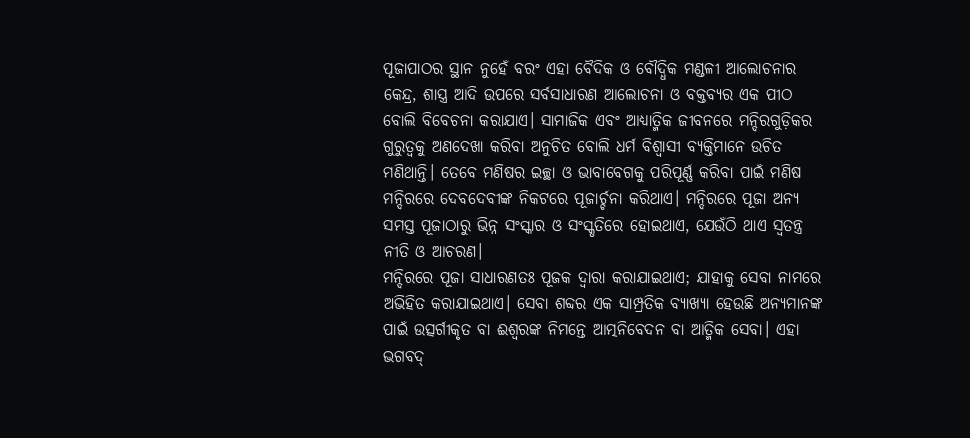ପୂଜାପାଠର ସ୍ଥାନ ନୁହେଁ ବରଂ ଏହା ବୈଦିକ ଓ ବୌଦ୍ଧିକ ମଣ୍ଡଳୀ ଆଲୋଚନାର କେନ୍ଦ୍ର, ଶାସ୍ତ୍ର ଆଦି ଉପରେ ସର୍ବସାଧାରଣ ଆଲୋଚନା ଓ ବକ୍ତବ୍ୟର ଏକ ପୀଠ ବୋଲି ବିବେଚନା କରାଯାଏ। ସାମାଜିକ ଏବଂ ଆଧ୍ୟାତ୍ମିକ ଜୀବନରେ ମନ୍ଦିରଗୁଡ଼ିକର ଗୁରୁତ୍ୱକୁ ଅଣଦେଖା କରିବା ଅନୁଚିତ ବୋଲି ଧର୍ମ ବିଶ୍ୱାସୀ ବ୍ୟକ୍ତିମାନେ ଉଚିତ ମଣିଥାନ୍ତି। ତେବେ ମଣିଷର ଇଚ୍ଛା ଓ ଭାବାବେଗକୁ ପରିପୂର୍ଣ୍ଣ କରିବା ପାଇଁ ମଣିଷ ମନ୍ଦିରରେ ଦେବଦେବୀଙ୍କ ନିକଟରେ ପୂଜାର୍ଚ୍ଚନା କରିଥାଏ। ମନ୍ଦିରରେ ପୂଜା ଅନ୍ୟ ସମସ୍ତ ପୂଜାଠାରୁ ଭିନ୍ନ ସଂସ୍କାର ଓ ସଂସ୍କୃତିରେ ହୋଇଥାଏ, ଯେଉଁଠି ଥାଏ ସ୍ବତନ୍ତ୍ର ନୀତି ଓ ଆଚରଣ।
ମନ୍ଦିରରେ ପୂଜା ସାଧାରଣତଃ ପୂଜକ ଦ୍ୱାରା କରାଯାଇଥାଏ; ଯାହାକୁ ସେବା ନାମରେ ଅଭିହିତ କରାଯାଇଥାଏ। ସେବା ଶବ୍ଦର ଏକ ସାମ୍ପ୍ରତିକ ବ୍ୟାଖ୍ୟା ହେଉଛି ଅନ୍ୟମାନଙ୍କ ପାଇଁ ଉତ୍ସର୍ଗୀକୃତ ବା ଈଶ୍ୱରଙ୍କ ନିମନ୍ତେ ଆତ୍ମନିବେଦନ ବା ଆତ୍ମିକ ସେବା। ଏହା ଭଗବଦ୍‌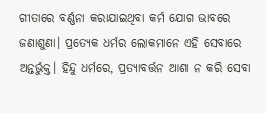ଗୀତାରେ ବର୍ଣ୍ଣନା କରାଯାଇଥିବା କର୍ମ ଯୋଗ ଭାବରେ ଜଣାଶୁଣା। ପ୍ରତ୍ୟେକ ଧର୍ମର ଲୋକମାନେ ଏହି ସେବାରେ ଅନ୍ତର୍ଭୁକ୍ତ। ହିନ୍ଦୁ ଧର୍ମରେ, ପ୍ରତ୍ୟାବର୍ତ୍ତନ ଆଶା ନ କରି ସେବା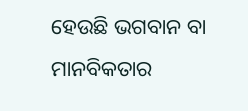ହେଉଛି ଭଗବାନ ବା ମାନବିକତାର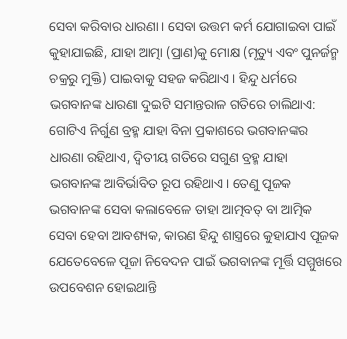ସେବା କରିବାର ଧାରଣା। ସେବା ଉତ୍ତମ କର୍ମ ଯୋଗାଇବା ପାଇଁ କୁହାଯାଇଛି, ଯାହା ଆତ୍ମା (ପ୍ରାଣ)କୁ ମୋକ୍ଷ (ମୃତ୍ୟୁ ଏବଂ ପୁନର୍ଜନ୍ମ ଚକ୍ରରୁ ମୁକ୍ତି) ପାଇବାକୁ ସହଜ କରିଥାଏ। ହିନ୍ଦୁ ଧର୍ମରେ ଭଗବାନଙ୍କ ଧାରଣା ଦୁଇଟି ସମାନ୍ତରାଳ ଗତିରେ ଚାଲିଥାଏ: ଗୋଟିଏ ନିର୍ଗୁଣ ବ୍ରହ୍ମ ଯାହା ବିନା ପ୍ରକାଶରେ ଭଗବାନଙ୍କର ଧାରଣା ରହିଥାଏ, ଦ୍ୱିତୀୟ ଗତିରେ ସଗୁଣ ବ୍ରହ୍ମ ଯାହା ଭଗବାନଙ୍କ ଆବିର୍ଭାବିତ ରୂପ ରହିଥାଏ। ତେଣୁ ପୂଜକ ଭଗବାନଙ୍କ ସେବା କଲାବେଳେ ତାହା ଆତ୍ମବତ୍‌ ବା ଆତ୍ମିକ ସେବା ହେବା ଆବଶ୍ୟକ, କାରଣ ହିନ୍ଦୁ ଶାସ୍ତ୍ରରେ କୁହାଯାଏ ପୂଜକ ଯେତେବେଳେ ପୂଜା ନିବେଦନ ପାଇଁ ଭଗବାନଙ୍କ ମୂର୍ତ୍ତି ସମ୍ମୁଖରେ ଉପବେଶନ ହୋଇଥାନ୍ତି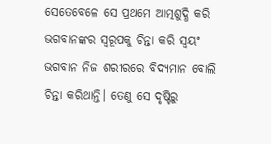ସେତେବେଳେ ସେ ପ୍ରଥମେ ଆତ୍ମଶୁଦ୍ଧି କରି ଭଗବାନଙ୍କର ସ୍ବରୂପକୁ ଚିନ୍ତା କରି ସ୍ବୟଂ ଭଗବାନ ନିଜ ଶରୀରରେ ବିଦ୍ୟମାନ ବୋଲି ଚିନ୍ତା କରିଥାନ୍ତି। ତେଣୁ ସେ ଦୃଷ୍ଟିରୁ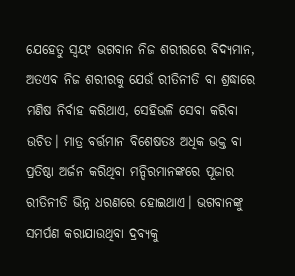ଯେହେତୁ ସ୍ବୟଂ ଭଗବାନ ନିଜ ଶରୀରରେ ବିଦ୍ୟମାନ, ଅତଏବ ନିଜ ଶରୀରକୁ ଯେଉଁ ରୀତିନୀତି ବା ଶ୍ରଦ୍ଧାରେ ମଣିଷ ନିର୍ବାହ କରିଥାଏ, ସେହିଭଳି ସେବା କରିବା ଉଚିତ। ମାତ୍ର ବର୍ତ୍ତମାନ ବିଶେଷତଃ ଅଧିକ ଭକ୍ତ ବା ପ୍ରତିଷ୍ଠା ଅର୍ଜନ କରିଥିବା ମନ୍ଦିରମାନଙ୍କରେ ପୂଜାର ରୀତିନୀତି ଭିନ୍ନ ଧରଣରେ ହୋଇଥାଏ। ଭଗବାନଙ୍କୁ ସମର୍ପଣ କରାଯାଉଥିବା ଦ୍ରବ୍ୟକୁ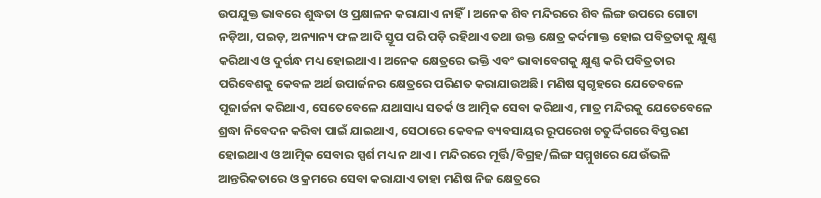ଉପଯୁକ୍ତ ଭାବରେ ଶୁଦ୍ଧତା ଓ ପ୍ରକ୍ଷାଳନ କରାଯାଏ ନାହିଁ। ଅନେକ ଶିବ ମନ୍ଦିରରେ ଶିବ ଲିଙ୍ଗ ଉପରେ ଗୋଟା ନଡ଼ିଆ, ପଇଡ଼, ଅନ୍ୟାନ୍ୟ ଫଳ ଆଦି ସ୍ତୂପ ପରି ପଡ଼ି ରହିଥାଏ ତଥା ଉକ୍ତ କ୍ଷେତ୍ର କର୍ଦମାକ୍ତ ହୋଇ ପବିତ୍ରତାକୁ କ୍ଷୁଣ୍ଣ କରିଥାଏ ଓ ଦୁର୍ଗନ୍ଧ ମଧ୍ୟ ହୋଇଥାଏ। ଅନେକ କ୍ଷେତ୍ରରେ ଭକ୍ତି ଏବଂ ଭାବାବେଗକୁ କ୍ଷୁଣ୍ଣ କରି ପବିତ୍ରତାର ପରିବେଶକୁ କେବଳ ଅର୍ଥ ଉପାର୍ଜନର କ୍ଷେତ୍ରରେ ପରିଣତ କରାଯାଉଅଛି। ମଣିଷ ସ୍ବଗୃହରେ ଯେତେବଳେ ପୂଜାର୍ଚ୍ଚନା କରିଥାଏ, ସେତେବେଳେ ଯଥାସାଧ୍ୟ ସତର୍କ ଓ ଆତ୍ମିକ ସେବା କରିଥାଏ, ମାତ୍ର ମନ୍ଦିରକୁ ଯେତେବେଳେ ଶ୍ରଦ୍ଧା ନିବେଦନ କରିବା ପାଇଁ ଯାଇଥାଏ, ସେଠାରେ କେବଳ ବ୍ୟବସାୟର ରୂପରେଖ ଚତୁର୍ଦ୍ଦିଗରେ ବିସ୍ତରଣ ହୋଇଥାଏ ଓ ଆତ୍ମିକ ସେବାର ସ୍ପର୍ଶ ମଧ୍ୟ ନ ଥାଏ। ମନ୍ଦିରରେ ମୂର୍ତ୍ତି/ବିଗ୍ରହ/ଲିଙ୍ଗ ସମ୍ମୁଖରେ ଯେଉଁଭଳି ଆନ୍ତରିକତାରେ ଓ କ୍ରମରେ ସେବା କରାଯାଏ ତାହା ମଣିଷ ନିଜ କ୍ଷେତ୍ରରେ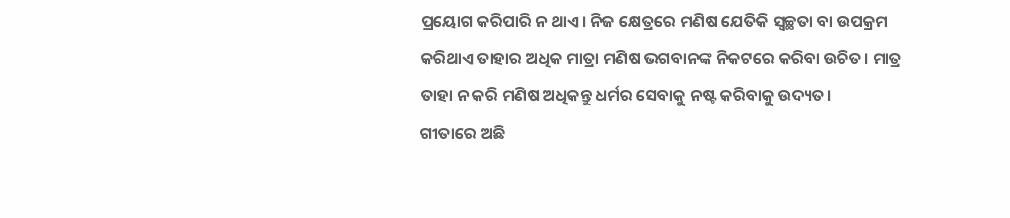ପ୍ରୟୋଗ କରିପାରି ନ ଥାଏ। ନିଜ କ୍ଷେତ୍ରରେ ମଣିଷ ଯେତିକି ସ୍ବଚ୍ଛତା ବା ଉପକ୍ରମ କରିଥାଏ ତାହାର ଅଧିକ ମାତ୍ରା ମଣିଷ ଭଗବାନଙ୍କ ନିକଟରେ କରିବା ଉଚିତ। ମାତ୍ର ତାହା ନ କରି ମଣିଷ ଅଧିକନ୍ତୁ ଧର୍ମର ସେବାକୁ ନଷ୍ଟ କରିବାକୁ ଉଦ୍ୟତ।
ଗୀତାରେ ଅଛି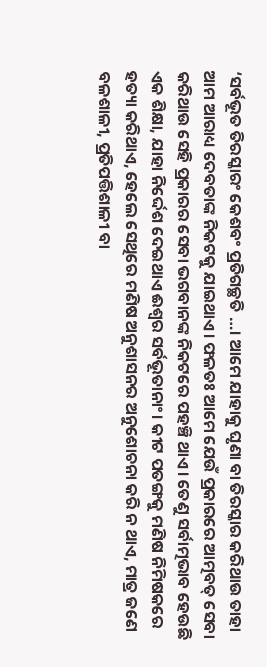‘ସର୍ବଭୂତ ତିରସ୍କାରଂ କେଶବଂ ପ୍ରତିଗଚ୍ଛତି …। ଆମେ ଯାହାକୁ ଘୃଣା ବା ତିରସ୍କାର କରିଥାଉ ତାହା ଆମ ଆରାଧ୍ୟ ଦେବତାଙ୍କ ନିକଟକୁ ଯାଇଥାଏ। ଫଳତଃ ଆମେ ଯେଉଁ ପ୍ରକାରରେ ଆତ୍ମବତ୍‌ ସେବା କରିଥାଉ ସେହି ପ୍ରକାରର ସେବା ଭଗବାନଙ୍କ ନିକଟରେ ପହଞ୍ଚି ଥାଏ। ତେଣୁ ସର୍ବାତ୍ମଭାବ ହେଉଛି ଏକ ଶିକ୍ଷା, ଯାହା ନିର୍ଦ୍ଦେଶ ଦେଇଥାଏ ଈଶ୍ୱର ସର୍ବଭୂତାନାଂ। କୀଟ ପତଙ୍ଗକୁ ମଣିଷ ନିମିଷକରେ ହତ୍ୟା କରିଥାଏ, ହେଲେ ସେଥିରେ ମଣିଷ ଅନୁଶାସନର ଅନୁଶୋଚନା କରି ନ ଥାଏ, ମାତ୍ର ଜଣେ ବଳଶାଳୀ, ପ୍ରତିପତ୍ତିଶାଳୀ ବା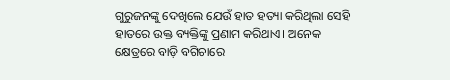ଗୁରୁଜନଙ୍କୁ ଦେଖିଲେ ଯେଉଁ ହାତ ହତ୍ୟା କରିଥିଲା ସେହି ହାତରେ ଉକ୍ତ ବ୍ୟକ୍ତିଙ୍କୁ ପ୍ରଣାମ କରିଥାଏ। ଅନେକ କ୍ଷେତ୍ରରେ ବାଡ଼ି ବଗିଚାରେ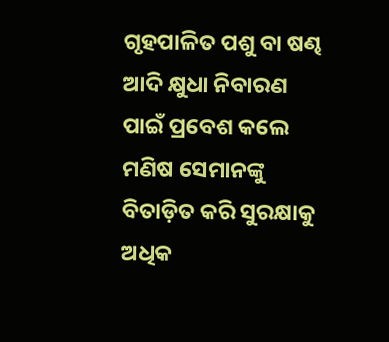ଗୃହପାଳିତ ପଶୁ ବା ଷଣ୍ଢ ଆଦି କ୍ଷୁଧା ନିବାରଣ ପାଇଁ ପ୍ରବେଶ କଲେ ମଣିଷ ସେମାନଙ୍କୁ ବିତାଡ଼ିତ କରି ସୁରକ୍ଷାକୁ ଅଧିକ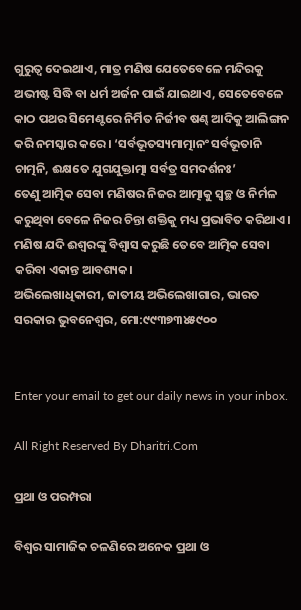ଗୁରୁତ୍ୱ ଦେଇଥାଏ, ମାତ୍ର ମଣିଷ ଯେତେବେଳେ ମନ୍ଦିରକୁ ଅଭୀଷ୍ଟ ସିଦ୍ଧି ବା ଧର୍ମ ଅର୍ଜନ ପାଇଁ ଯାଇଥାଏ, ସେତେବେଳେ କାଠ ପଥର ସିମେଣ୍ଟରେ ନିର୍ମିତ ନିର୍ଜୀବ ଷଣ୍ଢ ଆଦିକୁ ଆଲିଙ୍ଗନ କରି ନମସ୍କାର କରେ। ‘ସର୍ବଭୂତସ୍ୟମାତ୍ମାନଂ ସର୍ବଭୂତାନି ଚାତ୍ମନି, ଈକ୍ଷତେ ଯୁଗଯୁକ୍ତାତ୍ମା ସର୍ବତ୍ର ସମଦର୍ଶନଃ’
ତେଣୁ ଆତ୍ମିକ ସେବା ମଣିଷର ନିଜର ଆତ୍ମାକୁ ସ୍ବଚ୍ଛ ଓ ନିର୍ମଳ କରୁଥିବା ବେଳେ ନିଜର ଚିନ୍ତା ଶକ୍ତିକୁ ମଧ୍ୟ ପ୍ରଭାବିତ କରିଥାଏ। ମଣିଷ ଯଦି ଈଶ୍ୱରଙ୍କୁ ବିଶ୍ୱାସ କରୁଛି ତେବେ ଆତ୍ମିକ ସେବା କରିବା ଏକାନ୍ତ ଆବଶ୍ୟକ।
ଅଭିଲେଖାଧିକାରୀ, ଜାତୀୟ ଅଭିଲେଖାଗାର, ଭାରତ ସରକାର ଭୁବନେଶ୍ବର, ମୋ:୯୯୩୭୩୪୫୯୦୦


Enter your email to get our daily news in your inbox.

All Right Reserved By Dharitri.Com

ପ୍ରଥା ଓ ପରମ୍ପରା

ବିଶ୍ୱର ସାମାଜିକ ଚଳଣିରେ ଅନେକ ପ୍ରଥା ଓ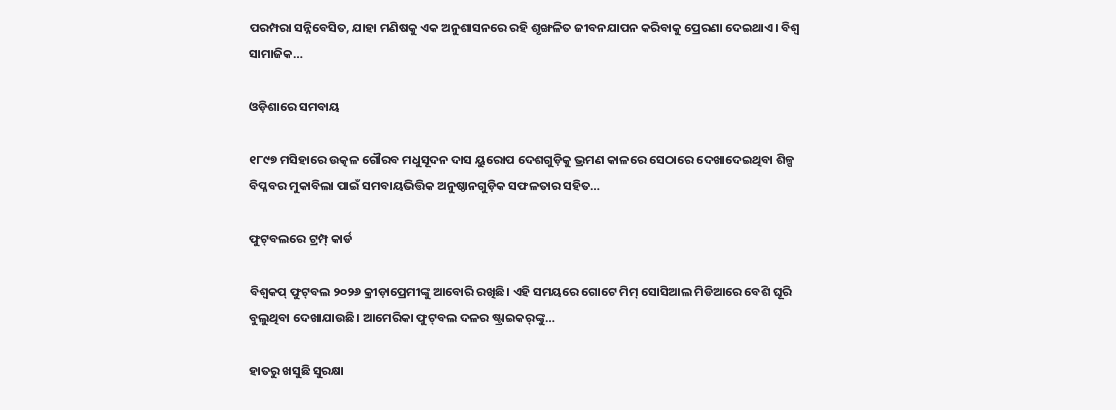ପରମ୍ପରା ସନ୍ନିବେସିତ, ଯାହା ମଣିଷକୁ ଏକ ଅନୁଶାସନରେ ରହି ଶୃଙ୍ଖଳିତ ଜୀବନଯାପନ କରିବାକୁ ପ୍ରେରଣା ଦେଇଥାଏ। ବିଶ୍ୱ ସାମାଜିକ…

ଓଡ଼ିଶାରେ ସମବାୟ

୧୮୯୭ ମସିହାରେ ଉତ୍କଳ ଗୌରବ ମଧୁସୂଦନ ଦାସ ୟୁରୋପ ଦେଶଗୁଡ଼ିକୁ ଭ୍ରମଣ କାଳରେ ସେଠାରେ ଦେଖାଦେଇଥିବା ଶିଳ୍ପ ବିପ୍ଳବର ମୁକାବିଲା ପାଇଁ ସମବାୟଭିତ୍ତିକ ଅନୁଷ୍ଠାନଗୁଡ଼ିକ ସଫଳତାର ସହିତ…

ଫୁଟ୍‌ବଲରେ ଟ୍ରମ୍ପ୍‌ କାର୍ଡ

ବିଶ୍ୱକପ୍‌ ଫୁଟ୍‌ବଲ ୨୦୨୬ କ୍ରୀଡ଼ାପ୍ରେମୀଙ୍କୁ ଆବୋରି ରଖିଛି। ଏହି ସମୟରେ ଗୋଟେ ମିମ୍‌ ସୋସିଆଲ ମିଡିଆରେ ବେଶି ଘୂରି ବୁଲୁଥିବା ଦେଖାଯାଉଛି। ଆମେରିକା ଫୁଟ୍‌ବଲ ଦଳର ଷ୍ଟ୍ରାଇକର୍‌ଙ୍କୁ…

ହାତରୁ ଖସୁଛି ସୁରକ୍ଷା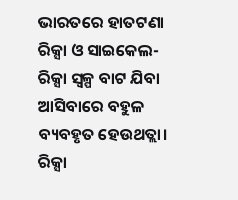ଭାରତରେ ହାତଟଣା ରିକ୍ସା ଓ ସାଇକେଲ-ରିକ୍ସା ସ୍ବଳ୍ପ ବାଟ ଯିବା ଆସିବାରେ ବହୁଳ ବ୍ୟବହୃତ ହେଉଥତ୍ଲା। ରିକ୍ସା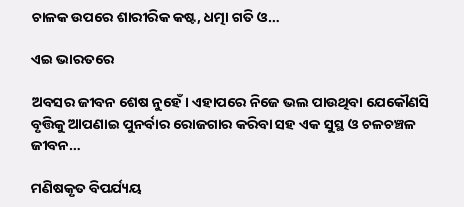ଚାଳକ ଉପରେ ଶାରୀରିକ କଷ୍ଟ, ଧତ୍ମା ଗତି ଓ…

ଏଇ ଭାରତରେ

ଅବସର ଜୀବନ ଶେଷ ନୁହେଁ। ଏହାପରେ ନିଜେ ଭଲ ପାଉଥିବା ଯେକୌଣସି ବୃତ୍ତିକୁ ଆପଣାଇ ପୁନର୍ବାର ରୋଜଗାର କରିବା ସହ ଏକ ସୁସ୍ଥ ଓ ଚଳଚଞ୍ଚଳ ଜୀବନ…

ମଣିଷକୃତ ବିପର୍ଯ୍ୟୟ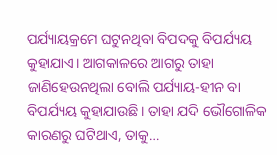ପର୍ଯ୍ୟାୟକ୍ରମେ ଘଟୁନଥିବା ବିପଦକୁ ବିପର୍ଯ୍ୟୟ କୁହାଯାଏ। ଆଗକାଳରେ ଆଗରୁ ତାହା ଜାଣିହେଉନଥିଲା ବୋଲି ପର୍ଯ୍ୟାୟ-ହୀନ ବା ବିପର୍ଯ୍ୟୟ କୁହାଯାଉଛି। ତାହା ଯଦି ଭୌଗୋଳିକ କାରଣରୁ ଘଟିଥାଏ, ତାକୁ…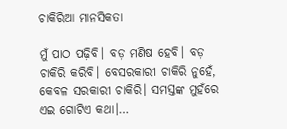ଚାକିରିଆ ମାନସିକତା

ମୁଁ ପାଠ ପଢ଼ିବି। ବଡ଼ ମଣିଷ ହେବି। ବଡ଼ ଚାକିରି କରିବି। ବେସରକାରୀ ଚାକିରି ନୁହେଁ, କେବଳ ସରକାରୀ ଚାକିରି। ସମସ୍ତଙ୍କ ମୁହଁରେ ଏଇ ଗୋଟିଏ କଥା।…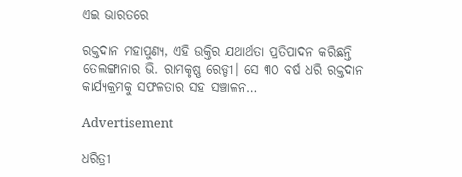ଏଇ ଭାରତରେ

ରକ୍ତଦାନ ମହାପୁଣ୍ୟ, ଏହି ଉକ୍ତିର ଯଥାର୍ଥତା ପ୍ରତିପାଦନ କରିଛନ୍ତି ତେଲଙ୍ଗାନାର ଭି. ରାମକୃଷ୍ଣ ରେଡ୍ଡୀ। ସେ ୩୦ ବର୍ଷ ଧରି ରକ୍ତଦାନ କାର୍ଯ୍ୟକ୍ରମକୁ ସଫଳତାର ସହ ସଞ୍ଚାଳନ…

Advertisement

ଧରିତ୍ରୀ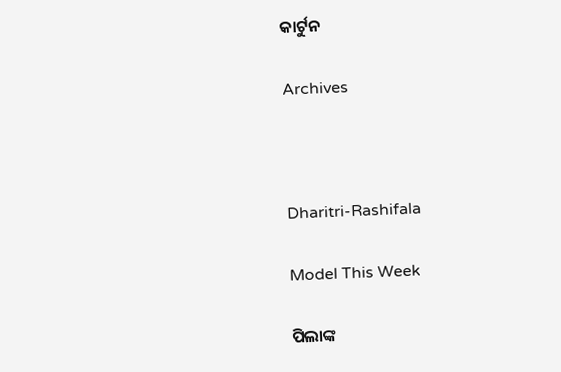କାର୍ଟୁନ

Archives



Dharitri-Rashifala

Model This Week

ପିଲାଙ୍କ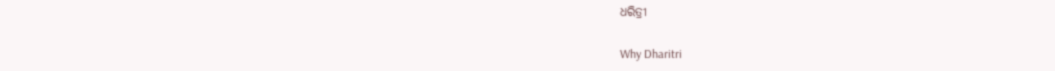ଧରିତ୍ରୀ

Why Dharitri